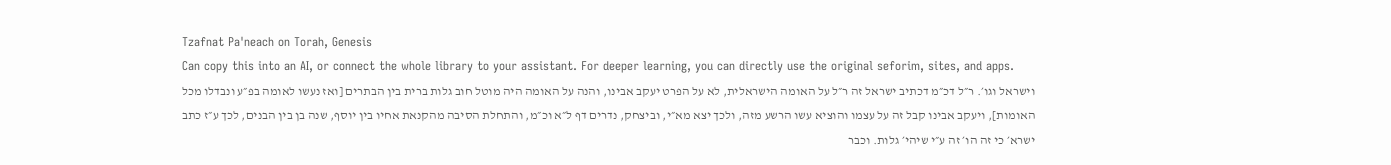Tzafnat Pa'neach on Torah, Genesis
Can copy this into an AI, or connect the whole library to your assistant. For deeper learning, you can directly use the original seforim, sites, and apps.
וישראל וגו׳. ר״ל דכ״מ דכתיב ישראל זה ר״ל על האומה הישראלית, לא על הפרט יעקב אבינו, והנה על האומה היה מוטל חוב גלות ברית בין הבתרים [ואז נעשו לאומה בפ״ע ונבדלו מכל האומות], ויעקב אבינו קבל זה על עצמו והוציא עשו הרשע מזה, ולכך יצא מא״י, וביצחק, נדרים דף ל״א וכ״מ, והתחלת הסיבה מהקנאת אחיו בין יוסף, שנה בן בין הבנים, לכך ע״ז כתב ישרא׳ כי זה הו׳ זה ע״י שיהי׳ גלות. וכבר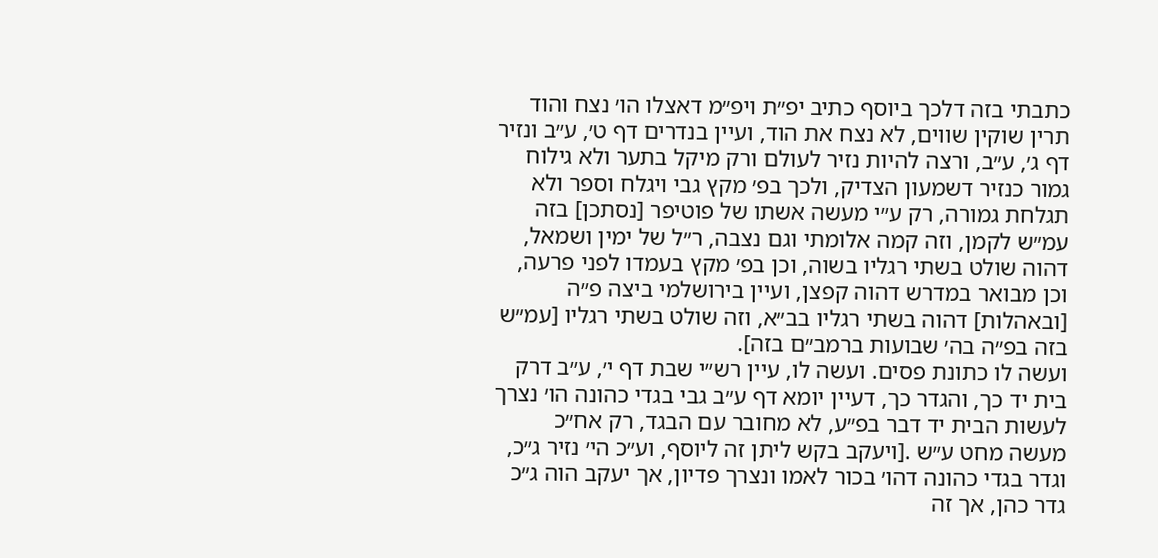כתבתי בזה דלכך ביוסף כתיב יפ״ת ויפ״מ דאצלו הו׳ נצח והוד תרין שוקין שווים, לא נצח את הוד, ועיין בנדרים דף ט׳, ע״ב ונזיר דף ג׳, ע״ב, ורצה להיות נזיר לעולם ורק מיקל בתער ולא גילוח גמור כנזיר דשמעון הצדיק, ולכך בפ׳ מקץ גבי ויגלח וספר ולא תגלחת גמורה, רק ע״י מעשה אשתו של פוטיפר [נסתכן] בזה עמ״ש לקמן, וזה קמה אלומתי וגם נצבה, ר״ל של ימין ושמאל, דהוה שולט בשתי רגליו בשוה, וכן בפ׳ מקץ בעמדו לפני פרעה, וכן מבואר במדרש דהוה קפצן, ועיין בירושלמי ביצה פ״ה [ובאהלות] דהוה בשתי רגליו בב״א, וזה שולט בשתי רגליו [עמ״ש בזה בפ״ה בה׳ שבועות ברמב״ם בזה].
ועשה לו כתונת פסים. ועשה לו, עיין רש״י שבת דף י׳, ע״ב דרק בית יד כך, והגדר כך, דעיין יומא דף ע״ב גבי בגדי כהונה הו׳ נצרך לעשות הבית יד דבר בפ״ע, לא מחובר עם הבגד, רק אח״כ מעשה מחט ע״ש .[ויעקב בקש ליתן זה ליוסף, וע״כ הי׳ נזיר ג״כ, וגדר בגדי כהונה דהו׳ בכור לאמו ונצרך פדיון, אך יעקב הוה ג״כ גדר כהן, אך זה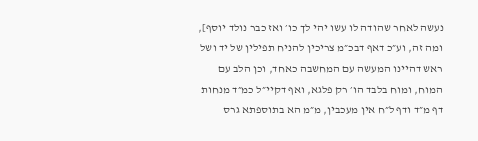נעשה לאחר שהודה לו עשו יהי לך כו׳ ואז כבר נולד יוסף], ומה זה, וע״כ דאף דבכ״מ צריכין להניח תפילין של יד ושל ראש דהיינו המעשה עם המחשבה כאחד, וכן הלב עם המוח, ומוח בלבד הו׳ רק פלגא, ואף דקיי״ל כמ״ד מנחות דף מ״ד ודף ל״ח אין מעכבין, מ״מ הא בתוספתא גרס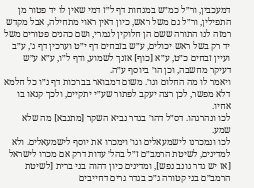דמעכבין, ור״ל כמ״ש במנחות דף ל״ז דמי שאין לו יד פטור מן התפילין, ור״ל גם משל ראש, כיון דאין ראוי מתחילה, אבל מקדש רמזה לנו התורה ששם הן חלוקין לגמרי, ושם כהנים פטורים משל יד רק בשל ראש יכולים, ע״ש בזבחים דף י״ט וערכין דף ג׳, ע״ב ועיין זבחים כ״ט, ע״א [כוף] אזנך לשמוע, ודף ל״ו, ע״א ע״ש דעיקר מחשבה, וכן הו׳ ביוסף ע״ה.
ויאמר לו מה החלום וגו׳. משום דמבואר בברכות דף נ״ו כל חלמא דלא מפשר, לכן רצה יעקב לפתור שע״י יתקיים, ולכך קנאו בו אחיו.
לכו ונהרגהו. דס״ל דהו׳ בגדר נביא השקר [מתנבא] מה שלא שמע.
לכו ונמכרנו לישמעאלים וגו׳ וימכרו את יוסף לישמעאלים. ולא למדינים, לשיטת הרמב״ם ז״ל בהל׳ עדות דרק אם מכרו לישראל [אז יש גדר גונב נפש], ומדינים כיון דהוה בני ברית [לשיטת הרמב״ם בני קטורה ג״כ בגדר גרים דחייבים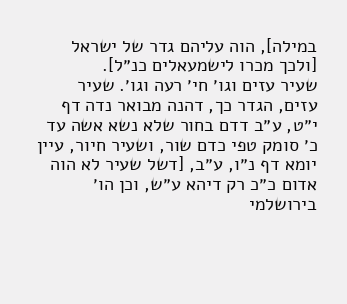במילה], הוה עליהם גדר של ישראל [ולכך מכרו לישמעאלים כנ״ל].
שעיר עזים וגו׳ חי׳ רעה וגו׳. שעיר עזים, הגדר כך, דהנה מבואר נדה דף י״ט, ע״ב דדם בחור שלא נשא אשה עד כ׳ סומק טפי כדם שור, ושעיר חיור, עיין יומא דף נ״ו, ע״ב, [דשל שעיר לא הוה אדום כ״כ רק דיהא ע״ש, וכן הו׳ בירושלמי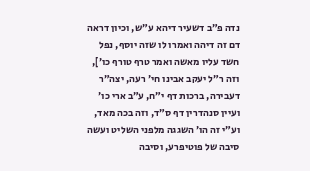נדה פ״ב דשעיר דיהא ע״ש, וכיון דראה דם זה דיהה ואמרו לו שזה יוסף, נפל חשד עליו מאשה ואמר טרף טורף כו׳], וזה ר״ל יעקב אבינו חי׳ רעה, יצה״ר דעבירה, ברכות דף י״ח, ע״ב ארי כו׳ ועיין סנהדרין דף ס״ד, וזה בכה מאד, וע״י זה הו׳ השגגה מלפני השליט ועשה סיבה של פוטיפרע, וסיבה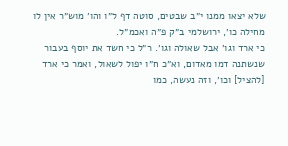שלא יצאו ממנו י״ב שבטים, סוטה דף ל״ו והו׳ מוש״ר אין לו מחילה כו׳, ירושלמי ב״ק פ״ה ואכמ״ל.
כי ארד וגו׳ אבל שאולה וגו׳. ר״ל כי חשד את יוסף בעבור שנשתנה דמו מאדום, וא״כ ח״ו יפול לשאול, ואמר כי ארד [להציל] וכו׳, וזה נעשה, כמו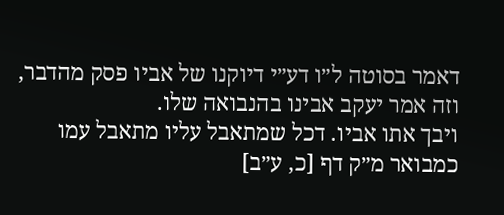דאמר בסוטה ל״ו דע״י דיוקנו של אביו פסק מהדבר, וזה אמר יעקב אבינו בהנבואה שלו.
ויבך אתו אביו. דכל שמתאבל עליו מתאבל עמו כמבואר מ״ק דף [כ, ע״ב]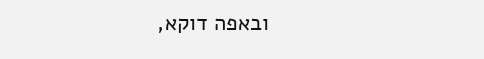ובאפה דוקא,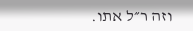וזה ר״ל אתו.